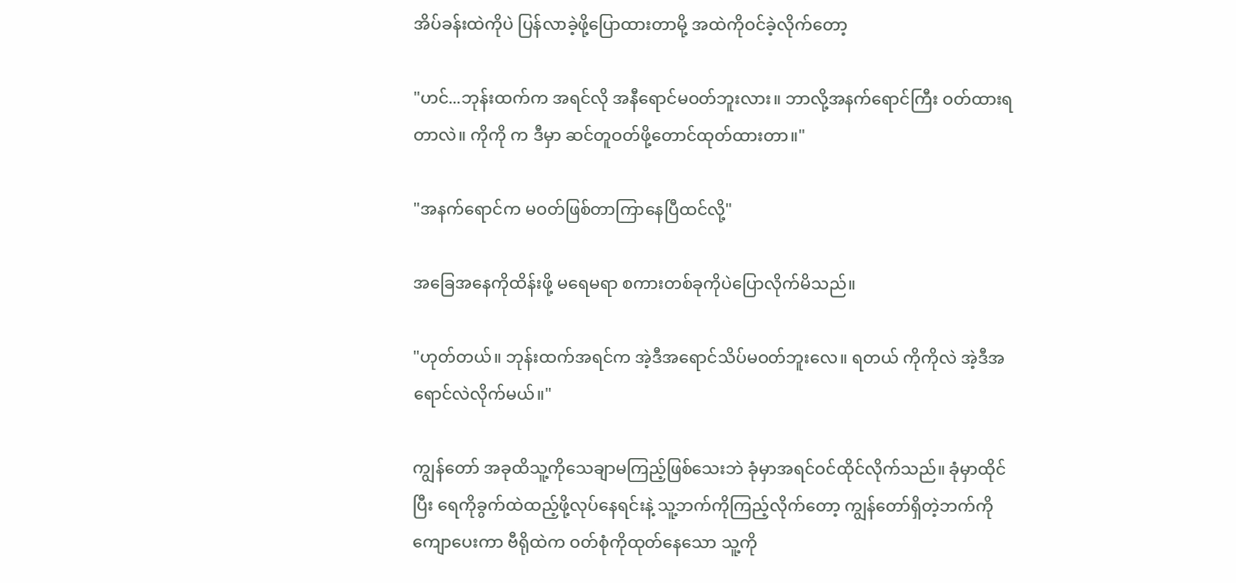အိပ်ခန်းထဲကိုပဲ ပြန်လာခဲ့ဖို့ပြောထားတာမို့ အထဲကိုဝင်ခဲ့လိုက်တော့

"ဟင်...ဘုန်းထက်က အရင်လို အနီရောင်မဝတ်ဘူးလား။ ဘာလို့အနက်ရောင်ကြီး ဝတ်ထားရတာလဲ။ ကိုကို က ဒီမှာ ဆင်တူဝတ်ဖို့တောင်ထုတ်ထားတာ။"

"အနက်ရောင်က မဝတ်ဖြစ်တာကြာနေပြီထင်လို့"

အခြေအနေကိုထိန်းဖို့ မရေမရာ စကားတစ်ခုကိုပဲပြောလိုက်မိသည်။

"ဟုတ်တယ်။ ဘုန်းထက်အရင်က အဲ့ဒီအရောင်သိပ်မဝတ်ဘူးလေ။ ရတယ် ကိုကိုလဲ အဲ့ဒီအရောင်လဲလိုက်မယ်။"

ကျွန်တော် အခုထိသူ့ကိုသေချာမကြည့်ဖြစ်သေးဘဲ ခုံမှာအရင်ဝင်ထိုင်လိုက်သည်။ ခုံမှာထိုင်ပြီး ရေကိုခွက်ထဲထည့်ဖို့လုပ်နေရင်းနဲ့ သူ့ဘက်ကိုကြည့်လိုက်တော့ ကျွန်တော်ရှိတဲ့ဘက်ကိုကျောပေးကာ ဗီရိုထဲက ဝတ်စုံကိုထုတ်နေသော သူ့ကို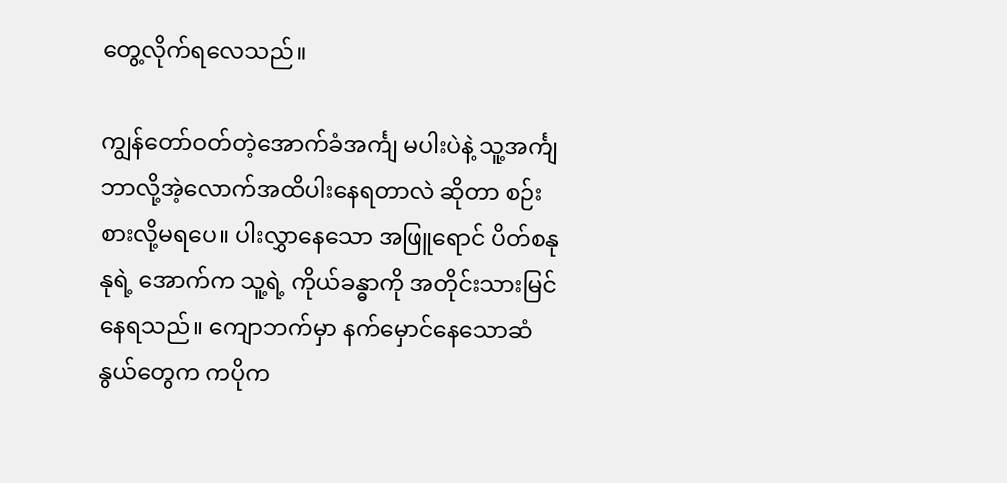တွေ့လိုက်ရလေသည်။

ကျွန်တော်ဝတ်တဲ့အောက်ခံအင်္ကျ မပါးပဲနဲ့ သူ့အင်္ကျ ဘာလို့အဲ့လောက်အထိပါးနေရတာလဲ ဆိုတာ စဉ်းစားလို့မရပေ။ ပါးလွှာနေသော အဖြူရောင် ပိတ်စနုနုရဲ့ အောက်က သူ့ရဲ့ ကိုယ်ခန္ဓာကို အတိုင်းသားမြင်နေရသည်။ ကျောဘက်မှာ နက်မှောင်နေသောဆံနွယ်တွေက ကပိုက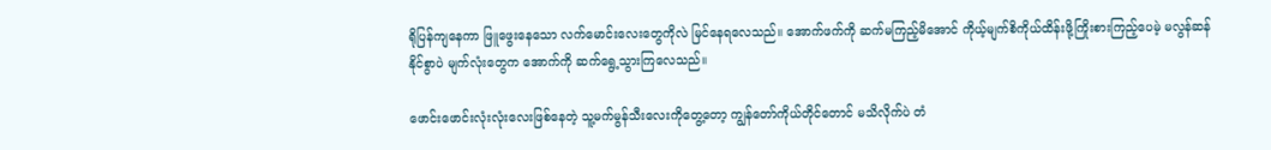ရိုပြန်ကျနေကာ ဖြူဖွေးနေသော လက်မောင်းလေးတွေကိုလဲ မြင်နေရလေသည်။ အောက်ဖက်ကို ဆက်မကြည့်မိအောင် ကိုယ့်မျက်စိကိုယ်ထိန်းဖို့ကြိုးစားကြည့်ပေမဲ့ မလွန်ဆန်နိုင်စွာပဲ မျက်လုံးတွေက အောက်ကို ဆက်ရွေ့သွားကြလေသည်။

ဖောင်းဖောင်းလုံးလုံးလေးဖြစ်နေတဲ့ သူ့မက်မွန်သီးလေးကိုတွေ့တော့ ကျွန်တော်ကိုယ်တိုင်တောင် မသိလိုက်ပဲ တံ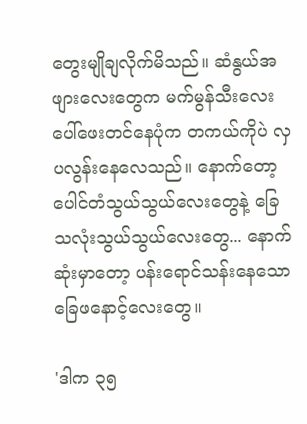တွေးမျိုချလိုက်မိသည်။ ဆံနွယ်အဖျားလေးတွေက မက်မွန်သီးလေးပေါ်ဖေးတင်နေပုံက တကယ်ကိုပဲ လှပလွန်းနေလေသည်။ နောက်တော့ ပေါင်တံသွယ်သွယ်လေးတွေနဲ့ ခြေသလုံးသွယ်သွယ်လေးတွေ... နောက်ဆုံးမှာတော့ ပန်းရောင်သန်းနေသော ခြေဖနောင့်လေးတွေ။

'ဒါက ၃၅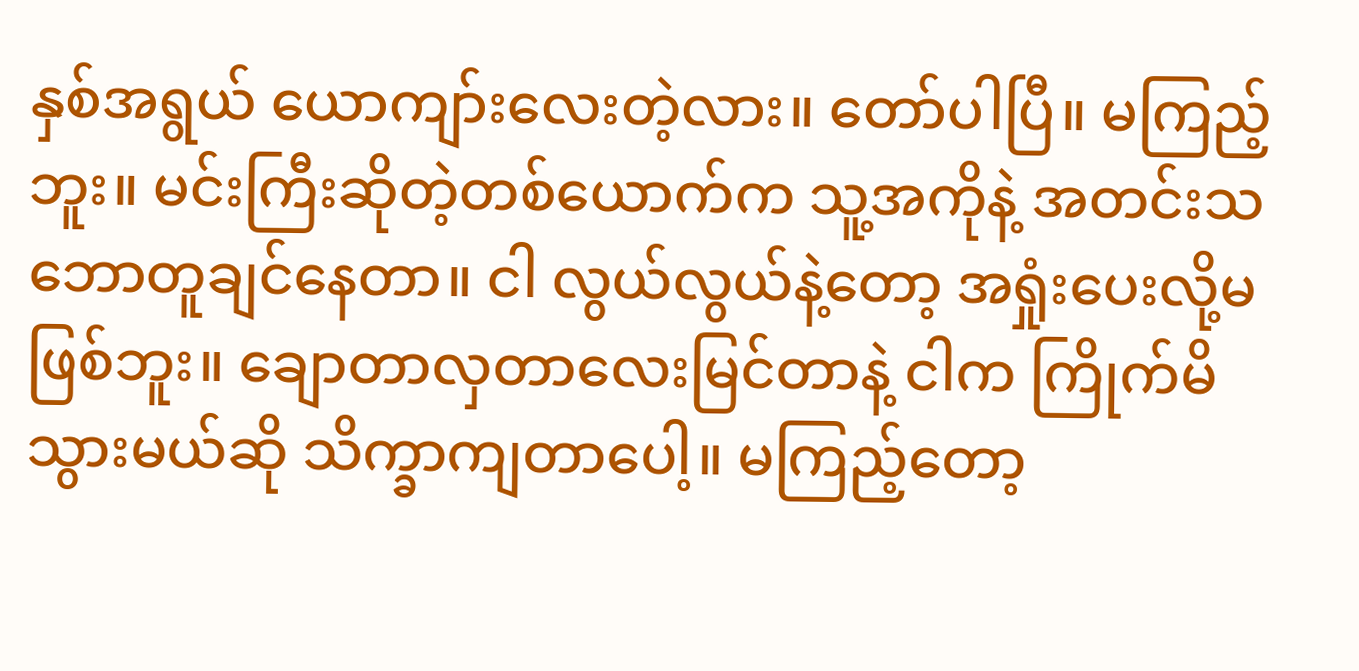နှစ်အရွယ် ယောကျာ်းလေးတဲ့လား။ တော်ပါပြီ။ မကြည့်ဘူး။ မင်းကြီးဆိုတဲ့တစ်ယောက်က သူ့အကိုနဲ့ အတင်းသဘောတူချင်နေတာ။ ငါ လွယ်လွယ်နဲ့တော့ အရှုံးပေးလို့မဖြစ်ဘူး။ ချောတာလှတာလေးမြင်တာနဲ့ ငါက ကြိုက်မိသွားမယ်ဆို သိက္ခာကျတာပေါ့။ မကြည့်တော့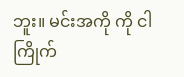ဘူး။ မင်းအကို ကို ငါ ကြိုက်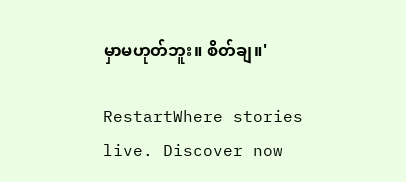မှာမဟုတ်ဘူး။ စိတ်ချ။'

RestartWhere stories live. Discover now